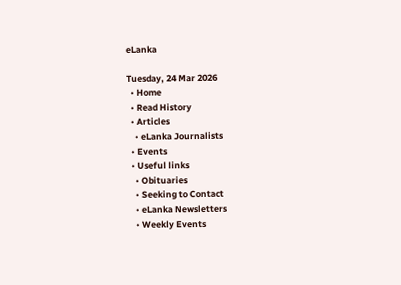eLanka

Tuesday, 24 Mar 2026
  • Home
  • Read History
  • Articles
    • eLanka Journalists
  • Events
  • Useful links
    • Obituaries
    • Seeking to Contact
    • eLanka Newsletters
    • Weekly Events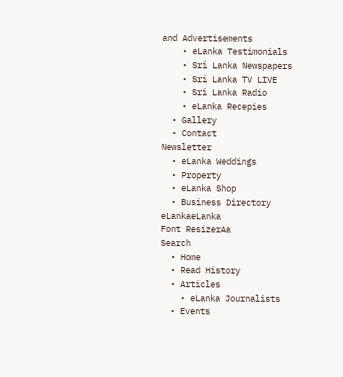and Advertisements
    • eLanka Testimonials
    • Sri Lanka Newspapers
    • Sri Lanka TV LIVE
    • Sri Lanka Radio
    • eLanka Recepies
  • Gallery
  • Contact
Newsletter
  • eLanka Weddings
  • Property
  • eLanka Shop
  • Business Directory
eLankaeLanka
Font ResizerAa
Search
  • Home
  • Read History
  • Articles
    • eLanka Journalists
  • Events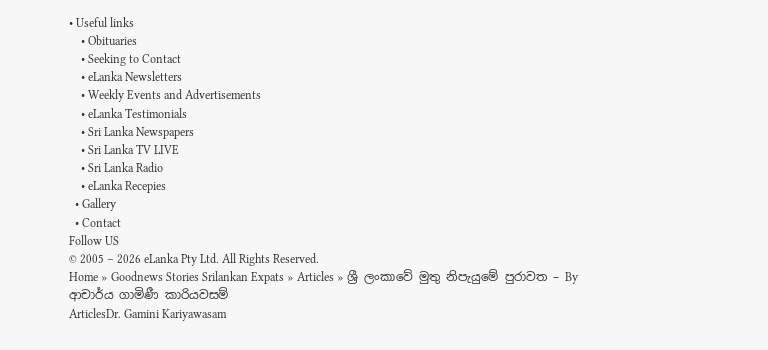• Useful links
    • Obituaries
    • Seeking to Contact
    • eLanka Newsletters
    • Weekly Events and Advertisements
    • eLanka Testimonials
    • Sri Lanka Newspapers
    • Sri Lanka TV LIVE
    • Sri Lanka Radio
    • eLanka Recepies
  • Gallery
  • Contact
Follow US
© 2005 – 2026 eLanka Pty Ltd. All Rights Reserved.
Home » Goodnews Stories Srilankan Expats » Articles » ශ්‍රී ලංකාවේ මුතු නිපැයුමේ පුරාවත – By ආචාර්ය ගාමිණී කාරියවසම්
ArticlesDr. Gamini Kariyawasam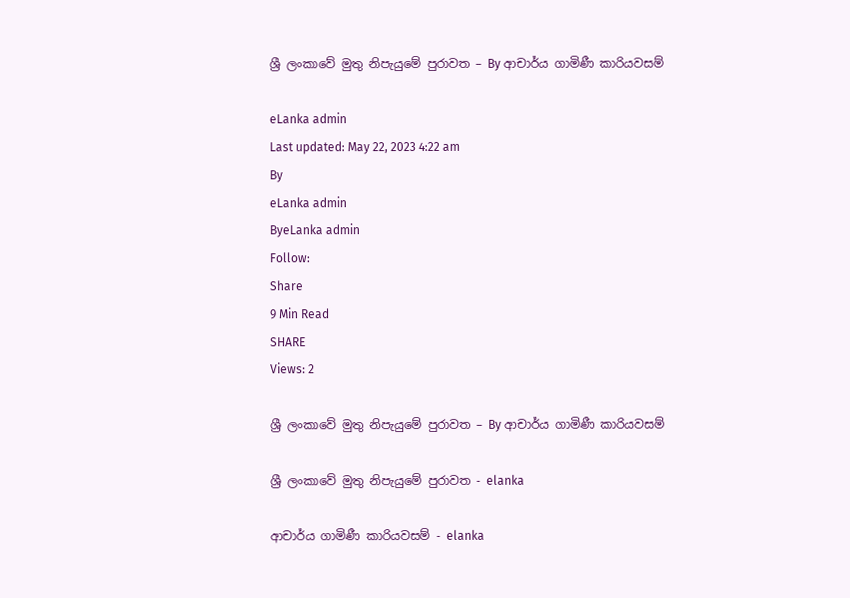ශ්‍රී ලංකාවේ මුතු නිපැයුමේ පුරාවත – By ආචාර්ය ගාමිණී කාරියවසම්

eLanka admin
Last updated: May 22, 2023 4:22 am
By
eLanka admin
ByeLanka admin
Follow:
Share
9 Min Read
SHARE
Views: 2

ශ්‍රී ලංකාවේ මුතු නිපැයුමේ පුරාවත – By ආචාර්ය ගාමිණී කාරියවසම්

ශ්‍රී ලංකාවේ මුතු නිපැයුමේ පුරාවත - elanka

ආචාර්ය ගාමිණී කාරියවසම් - elanka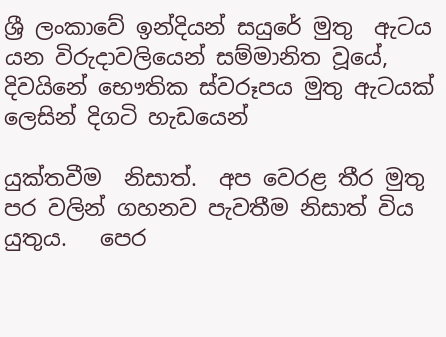ශ්‍රී ‍ලංකාවේ ඉන්දියන් සයුරේ මුතු  ඇටය යන විරුදාවලියෙන් සම්මානිත වූයේ,  දිවයිනේ භෞතික ස්වරූපය මුතු ඇටයක් ලෙසින් දිගටි හැඩයෙන්

යුක්තවීම  නිසාත්.  අප වෙරළ තීර මුතු  පර වලින් ගහනව පැවතීම නිසාත් විය යුතුය.   පෙර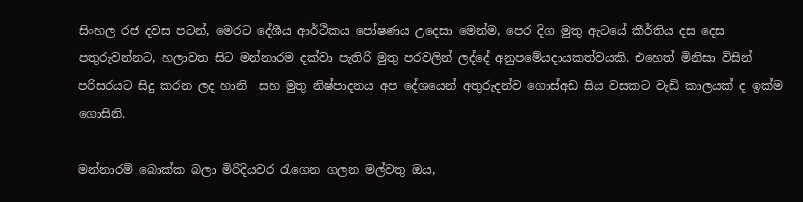සිංහල රජ දවස පටන්, මෙරට දේශීය ආර්ථිකය පෝෂණය උදෙසා මෙන්ම, පෙර දිග මුතු ඇටයේ කීර්තිය දස දෙස පතුරුවන්නට, හලාවත සිට මන්නාරම දක්වා පැතිරි මුතු පරවලින් ලද්දේ අනුපමේයදායකත්වයකි. එහෙත් මිනිසා විසින් පරිසරයට සිදු කරන ලද හානි  සහ මුතු නිෂ්පාදනය අප දේශයෙන් අතුරුදන්ව ගොස්අඩ සිය වසකට වැඩි කාලයක් ද ඉක්ම ගොසිනි.

මන්නාරම් බොක්ක බලා මිරිදියවර රැගෙන ගලන මල්වතු ඔය,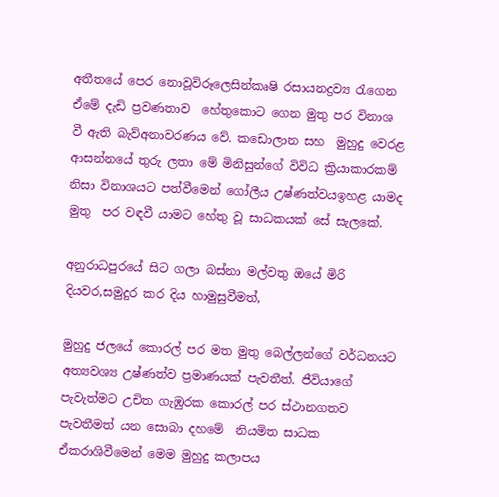අතීතයේ පෙර නොවූවිරූලෙසින්කෘෂි රසායනද්‍රව්‍ය රැගෙන ඒමේ දැඩි ප්‍රවණතාව  හේතුකොට ගෙන මුතු පර විනාශ වී ඇති බැව්අනාවරණය වේ. කඩොලාන සහ  මුහුදු වෙරළ ආසන්නයේ තුරු ලතා මේ මිනිසුන්ගේ විවිධ ක්‍රියාකාරකම් නිසා විනාශයට පත්වීමෙන් ගෝලීය උෂ්ණත්වයඉහළ යාමද මුතු  පර වඳවී යාමට හේතු වූ සාධකයක් සේ සැලකේ.

අනුරාධපුරයේ සිට ගලා බස්නා මල්වතු ඔයේ මිරි දියවර,සමුදුර කර දිය හාමුසුවීමත්,

මුහුදු ජලයේ කොරල් පර මත මුතු බෙල්ලන්ගේ වර්ධනයට අත්‍යවශ්‍ය උෂ්ණත්ව ප්‍රමාණයක් පැවතීත්. ජීවියාගේ පැවැත්මට උචිත ගැඹුරක කොරල් පර ස්ථානගතව පැවතීමත් යන සොබා දහමේ  නියමිත සාධක ඒකරාශිවීමෙන් මෙම මුහුදු කලාපය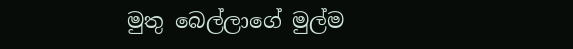මුතු බෙල්ලාගේ මුල්ම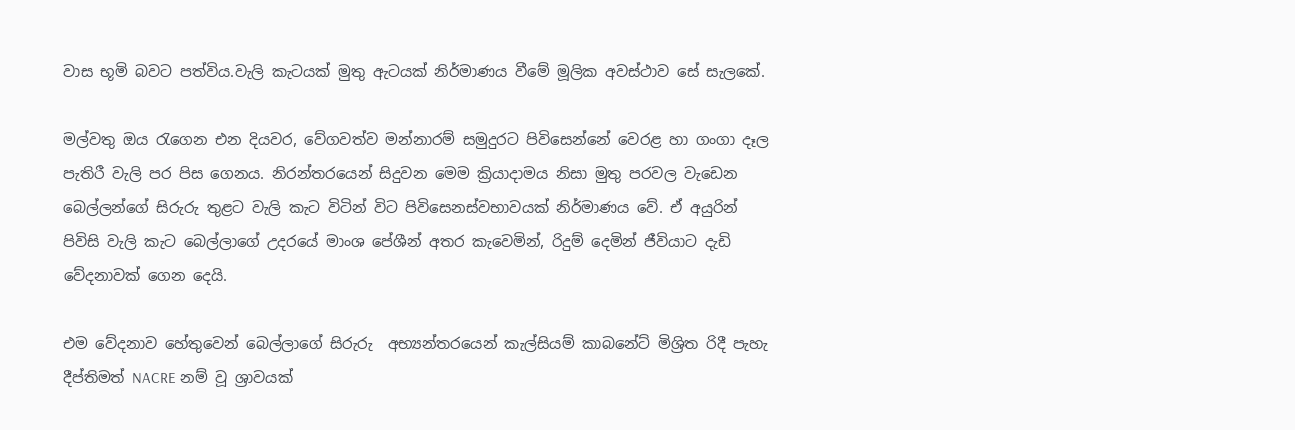වාස භූමි බවට පත්විය.වැලි කැටයක් මුතු ඇටයක් නිර්මාණය වීමේ මූලික අවස්ථාව සේ සැලකේ.

මල්වතු ඔය රැගෙන එන දියවර, වේගවත්ව මන්නාරම් සමුදුරට පිවිසෙන්නේ වෙරළ හා ගංගා දෑල පැතිරී වැලි පර පිස ගෙනය. නිරන්තරයෙන් සිදුවන මෙම ක්‍රියාදාමය නිසා මුතු පරවල වැඩෙන බෙල්ලන්ගේ සිරුරු තුළට වැලි කැට විටින් විට පිවිසෙනස්වභාවයක් නිර්මාණය වේ. ඒ අයුරින් පිවිසි වැලි කැට බෙල්ලාගේ උදරයේ මාංශ පේශීන් අතර කැවෙමින්, රිදුම් දෙමින් ජීවියාට දැඩි වේදනාවක් ගෙන දෙයි.

එම වේදනාව හේතුවෙන් බෙල්ලාගේ සිරුරු  අභ්‍යන්තරයෙන් කැල්සියම් කාබනේට් මිශ්‍රිත රිදී පැහැ දීප්තිමත් NACRE නම් වූ ශ්‍රාවයක්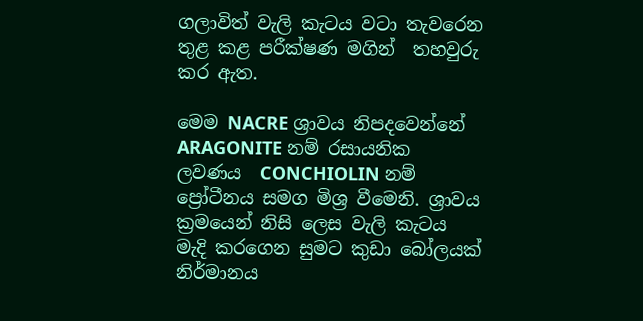ගලාවිත් වැලි කැටය වටා තැවරෙන තුළ කළ පරීක්ෂණ මගින්  තහවුරු කර ඇත.

මෙම NACRE ශ්‍රාවය නිපදවෙන්නේ ARAGONITE නම් රසායනික ලවණය  CONCHIOLIN නම් ප්‍රෝටීනය සමග මිශ්‍ර වීමෙනි. ශ්‍රාවය ක්‍රමයෙන් නිසි ලෙස වැලි කැටය මැදි කරගෙන සුමට කුඩා බෝලයක් නිර්මානය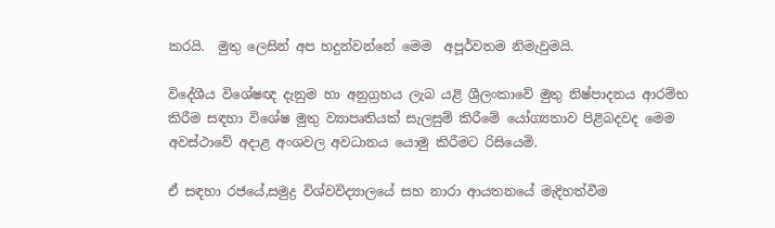කරයි.  මුතු ලෙසින් අප හදුන්වන්නේ මෙම  අපූර්වතම නිමැවුමයි.

විදේශීය විශේෂඥ දැනුම හා අනුග්‍රහය ලැබ යළි ශ්‍රීලංකාවේ මුතු නිෂ්පාදනය ආරම්භ කිරීම සඳහා විශේෂ මුතු ව්‍යාපෘතියක් සැලසුම් කිරීමේ යෝග්‍යතාව පිළිබදවද මෙම අවස්ථාවේ අදාළ අංශවල අවධානය යොමු කිරීමට රිසියෙමි.

ඒ සඳහා රජයේ,සමුද්‍ර විශ්වවිද්‍යාලයේ සහ නාරා ආයතනයේ මැදිහත්වීම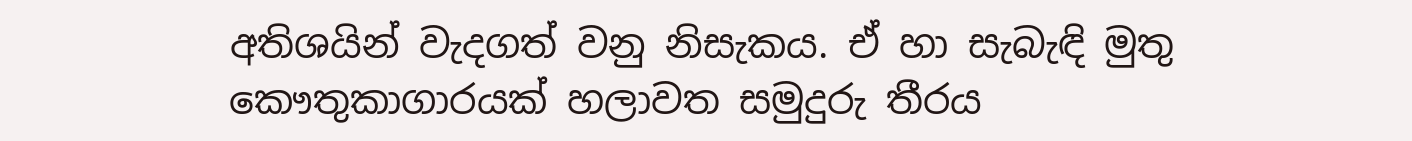අතිශයින් වැදගත් වනු නිසැකය. ඒ හා සැබැඳි මුතු කෞතුකාගාරයක් හලාවත සමුදුරු තීරය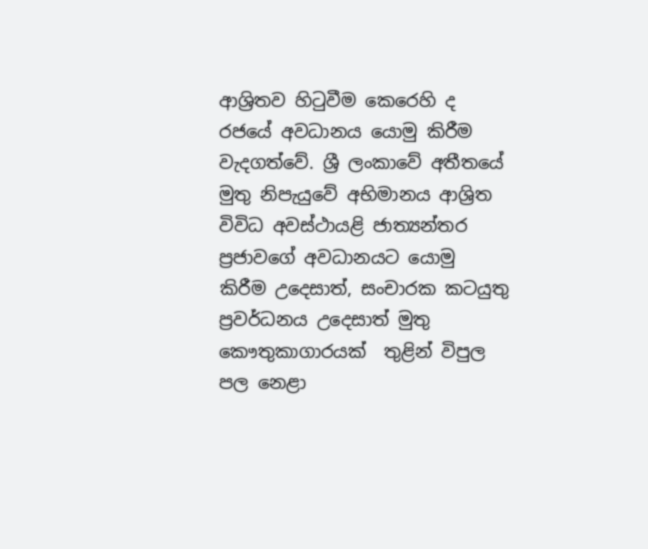ආශ්‍රිතව හිටුවීම කෙරෙහි ද රජයේ අවධානය යොමු කිරීම වැදගත්වේ. ශ්‍රී ලංකාවේ අතීතයේ මුතු නිපැයුවේ අභිමානය ආශ්‍රිත විවිධ අවස්ථායළි ජාත්‍යන්තර ප්‍රජාවගේ අවධානයට යොමු කිරීම උදෙසාත්, සංචාරක කටයුතු ප්‍රවර්ධනය උදෙසාත් මුතු කෞතුකාගාරයක්  තුළින් විපුල  පල නෙළා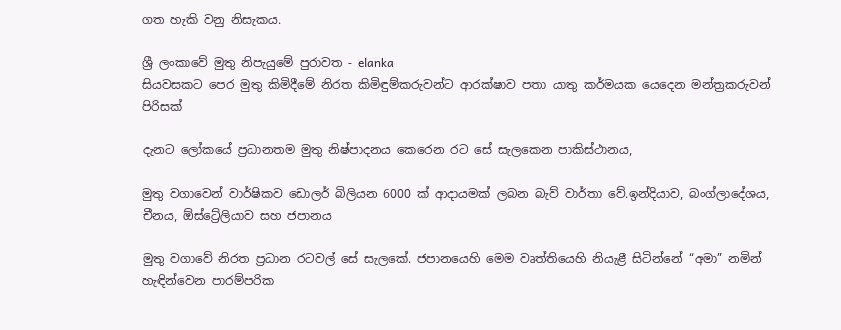ගත හැකි වනු නිසැකය.

ශ්‍රී ලංකාවේ මුතු නිපැයුමේ පුරාවත - elanka
සියවසකට පෙර මුතු කිමිදීමේ නිරත කිමිඳුම්කරුවන්ට ආරක්ෂාව පතා යාතු කර්මයක යෙදෙන මන්ත්‍රකරුවන් පිරිසක්

දැනට ලෝකයේ ප්‍රධානතම මුතු නිෂ්පාදනය කෙරෙන රට සේ සැලකෙන පාකිස්ථානය,

මුතු වගාවෙන් වාර්ෂිකව ඩොලර් බිලියන 6000 ක් ආදායමක් ලබන බැව් වාර්තා වේ.ඉන්දියාව, බංග්ලාදේශය, චීනය, ඕස්ට්‍රේලියාව සහ ජපානය

මුතු වගාවේ නිරත ප්‍රධාන රටවල් සේ සැලකේ. ජපානයෙහි මෙම වෘත්තියෙහි නියැළී සිටින්නේ “අමා” නමින් හැඳින්වෙන පාරම්පරික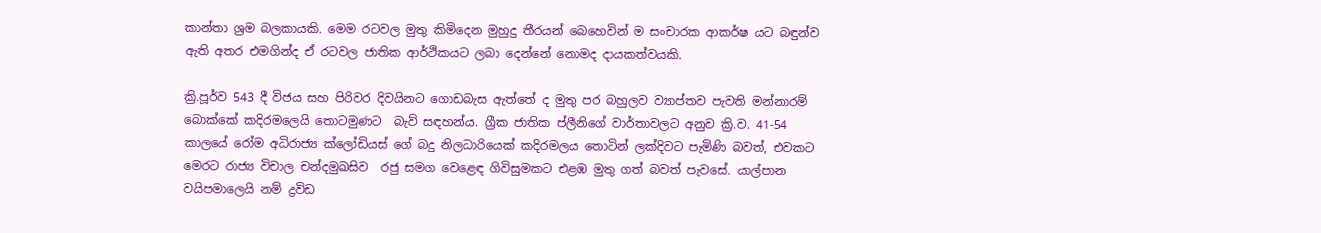කාන්තා ශ්‍රම බලකායකි. මෙම රටවල මුතු කිමිදෙන මුහුදු තීරයන් බෙහෙවින් ම සංචාරක ආකර්ෂ යට බඳුන්ව ඇති අතර එමගින්ද ඒ රටවල ජාතික ආර්ථිකයට ලබා දෙන්නේ නොමද දායකත්වයකි.

ක්‍රි.පූර්ව 543 දී විජය සහ පිරිවර දිවයිනට ගොඩබැස ඇත්තේ ද මුතු පර බහුලව ව්‍යාප්තව පැවති මන්නාරම් බොක්කේ කදිරමලෙයි තොටමුණට  බැව් සඳහන්ය. ග්‍රීක ජාතික ප්ලීනිගේ වාර්තාවලට අනුව ක්‍රි.ව. 41-54  කාලයේ රෝම අධිරාජ්‍ය ක්ලෝඩියස් ගේ බදු නිලධාරියෙක් කදිරමලය තොටින් ලක්දිවට පැමිණි බවත්, එවකට මෙරට රාජ්‍ය විචාල චන්දමුඛසිව  රජු සමග වෙළෙඳ ගිවිසුමකට එළඹ මුතු ගත් බවත් පැවසේ. යාල්පාන වයිපමාලෙයි නම් ද්‍රවිඩ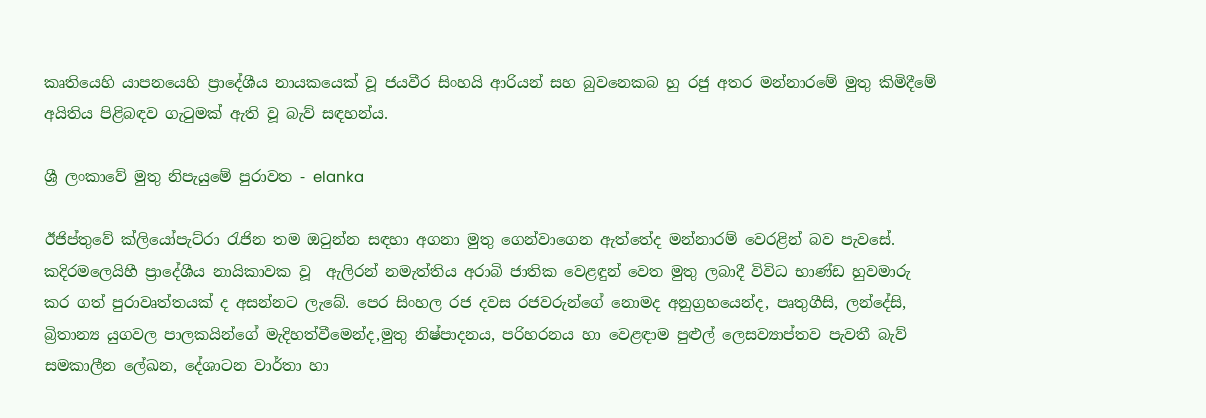කෘතියෙහි යාපනයෙහි ප්‍රාදේශීය නායකයෙක් වූ ජයවීර සිංහයි ආරියන් සහ බුවනෙකබ හු රජු අතර මන්නාරමේ මුතු කිමිදීමේ අයිතිය පිළිබඳව ගැටුමක් ඇති වූ බැව් සඳහන්ය.

ශ්‍රී ලංකාවේ මුතු නිපැයුමේ පුරාවත - elanka

ඊජිප්තුවේ ක්ලියෝපැට්රා රැජින තම ඔටුන්න සඳහා අගනා මුතු ගෙන්වාගෙන ඇත්තේද මන්නාරම් වෙරළින් බව පැවසේ. කදිරමලෙයිහී ප්‍රාදේශීය නායිකාවක වූ  ඇලිරන් නමැත්තිය අරාබි ජාතික වෙළඳුන් වෙත මුතු ලබාදී විවිධ භාණ්ඩ හුවමාරු කර ගත් පුරාවෘත්තයක් ද අසන්නට ලැබේ. පෙර සිංහල රජ දවස රජවරුන්ගේ නොමද අනුග්‍රහයෙන්ද, පෘතුගීසි, ලන්දේසි, බ්‍රිතාන්‍ය යුගවල පාලකයින්ගේ මැදිහත්වීමෙන්ද,මුතු නිෂ්පාදනය, පරිහරනය හා වෙළඳාම පුළුල් ලෙසව්‍යාප්තව පැවතී බැව් සමකාලීන ලේඛන, දේශාටන වාර්තා හා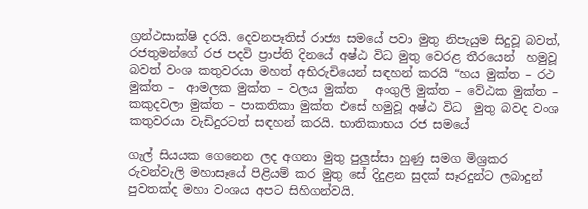ග්‍රන්ථසාක්ෂි දරයි. දෙවනපෑතිස් රාජ්‍ය සමයේ පවා මුතු නිපැයුම සිදුවූ බවත්, රජතුමන්ගේ රජ පදවි ප්‍රාප්ති දිනයේ අෂ්ඨ විධ මුතු වෙරළ තීරයෙන්  හමුවූ බවත් වංශ කතුවරයා මහත් අභිරුචියෙන් සඳහන් කරයි “හය මුක්ත – රථ මුක්ත –  ආමලක මුක්ත – වලය මුක්ත   අංගුලි මුක්ත – වේඨක මුක්ත – කකුදවලා මුක්ත – පාකතිකා මුක්ත එසේ හමුවූ අෂ්ඨ විධ  මුතු බවද වංශ කතුවරයා වැඩිදුරටත් සඳහන් කරයි. භාතිකාභය රජ සමයේ

ගැල් සියයක ගෙනෙන ලද අගනා මුතු පුලුස්සා හුණු සමග මිශ්‍රකර රුවන්වැලි මහාසෑයේ පිළියම් කර මුතු සේ දිදුළන සුදක් සෑරදුන්ට ලබාදුන් පුවතක්ද මහා වංශය අපට සිහිගන්වයි.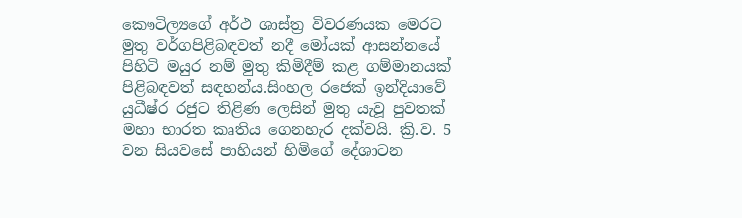කෞටිල්‍යගේ අර්ථ ශාස්ත්‍ර විවරණයක මෙරට මුතු වර්ගපිළිබඳවත් නදී මෝයක් ආසන්නයේ පිහිටි මයුර නම් මුතු කිමිදීම් කළ ගම්මානයක් පිළිබඳවත් සඳහන්ය.සිංහල රජෙක් ඉන්දියාවේ යුධීෂ්ර රජුට තිළිණ ලෙසින් මුතු යැවූ පුවතක් මහා භාරත කෘතිය ගෙනහැර දක්වයි. ක්‍රි.ව. 5 වන සියවසේ පාහියන් හිමිගේ දේශාටන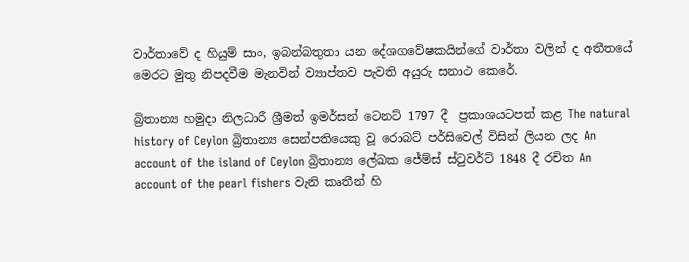වාර්තාවේ ද හියුම් සාං, ඉබන්බතුතා යන දේශගවේෂකයින්ගේ වාර්තා වලින් ද අතීතයේ මෙරට මුතු නිපදවීම මැනවින් ව්‍යාප්තව පැවති අයුරු සනාථ කෙරේ.

බ්‍රිතාන්‍ය හමුදා නිලධාරී ශ්‍රීමත් ඉමර්සන් ටෙනට් 1797 දී  ප්‍රකාශයටපත් කළ The natural history of Ceylon බ්‍රිතාන්‍ය සෙන්පතියෙකු වූ රොබට් පර්සිවෙල් විසින් ලියන ලද An account of the island of Ceylon බ්‍රිතාන්‍ය ලේඛක ජේම්ස් ස්ටුවර්ට් 1848 දී රචිත An account of the pearl fishers වැනි කෘතීන් හි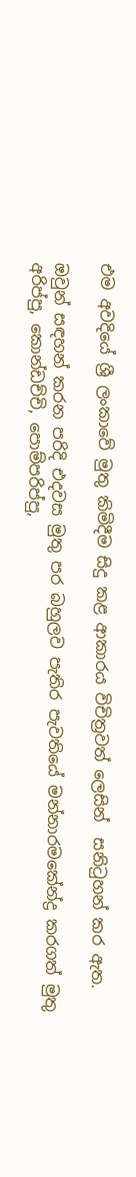එම අවදියේ ශ්‍රී ලංකාවේ මුතු කිමිදීම සිදු කළ ආකාරය විචිත්‍රවත් ලෙසින්  සනිටුහන් කර ඇත.

ඔවුන් සඳහන් කරන පරිදි එදවස මුතු පර බහුලව පැතිර පැවතියේ මන්නාරමකේන්ද්‍ර කරගත් මුතු  අරිප්පු, කොන්ඩච්චි, පොම්පරිප්පු,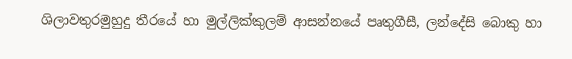ශිලාවතුරමුහුදු තීරයේ හා මුල්ලික්කුලම් ආසන්නයේ පෘතුගීසී, ලන්දේසි බොකු හා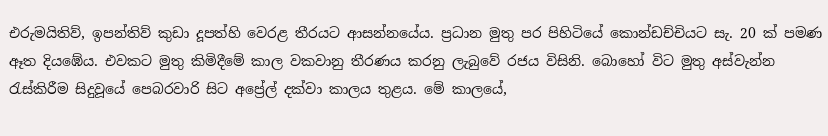එරුමයිතිව්, ඉපන්තිව් කුඩා දූපත්හි වෙරළ තීරයට ආසන්නයේය. ප්‍රධාන මුතු පර පිහිටියේ කොන්ඩච්චියට සැ. 20 ක් පමණ ඈත දියඹේය. එවකට මුතු කිමිදීමේ කාල වකවානු තීරණය කරනු ලැබුවේ රජය විසිනි. බොහෝ විට මුතු අස්වැන්න රැස්කිරීම සිදුවූයේ පෙබරවාරි සිට අප්‍රේල් දක්වා කාලය තුළය. මේ කාලයේ,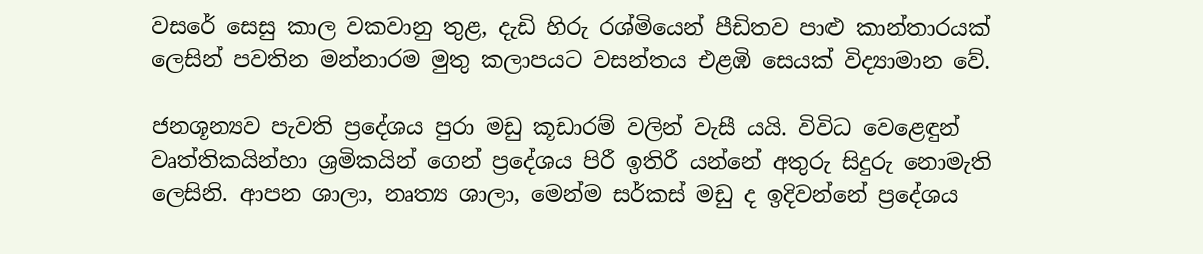වසරේ සෙසු කාල වකවානු තුළ, දැඩි හිරු රශ්මියෙන් පීඩිතව පාළු කාන්තාරයක් ලෙසින් පවතින මන්නාරම මුතු කලාපයට වසන්තය එළඹි සෙයක් විද්‍යාමාන වේ.

ජනශූන්‍යව පැවති ප්‍රදේශය පුරා මඩු කූඩාරම් වලින් වැසී යයි. විවිධ වෙළෙඳුන් වෘත්තිකයින්හා ශ්‍රමිකයින් ගෙන් ප්‍රදේශය පිරී ඉතිරී යන්නේ අතුරු සිදුරු නොමැති ලෙසිනි. ආපන ශාලා, නෘත්‍ය ශාලා, මෙන්ම සර්කස් මඩු ද ඉදිවන්නේ ප්‍රදේශය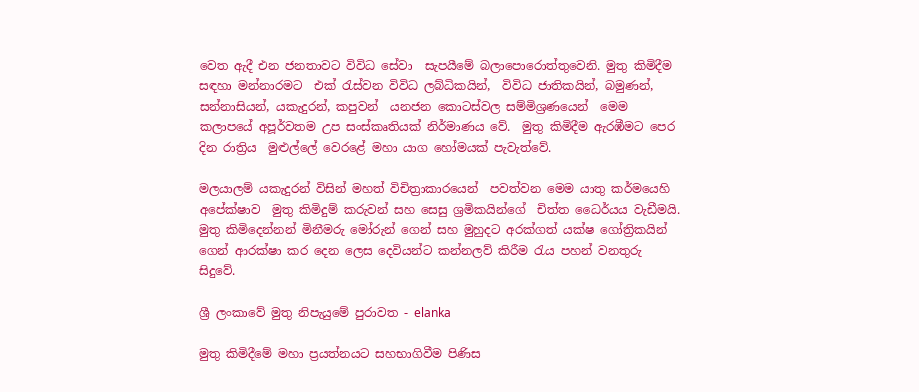වෙත ඇදී එන ජනතාවට විවිධ සේවා  සැපයීමේ බලාපොරොත්තුවෙනි. මුතු කිමිදීම සඳහා මන්නාරමට  එක් රැස්වන විවිධ ලබ්ධිකයින්,  විවිධ ජාතිකයින්, බමුණන්, සන්නාසියන්, යකැදුරන්, කපුවන්  යනජන කොටස්වල සම්මිශ්‍රණයෙන්  මෙම කලාපයේ අපූර්වතම උප සංස්කෘතියක් නිර්මාණය වේ.  මුතු කිමිදීම ඇරඹීමට පෙර දින රාත්‍රිය  මුළුල්ලේ වෙරළේ මහා යාග හෝමයක් පැවැත්වේ.

මලයාලම් යකැදුරන් විසින් මහත් විචිත්‍රාකාරයෙන්  පවත්වන මෙම යාතු කර්මයෙහි අපේක්ෂාව  මුතු කිමිදුම් කරුවන් සහ සෙසු ශ්‍රමිකයින්ගේ  චිත්ත ධෛර්යය වැඩීමයි. මුතු කිමිදෙන්නන් මිනීමරු මෝරුන් ගෙන් සහ මුහුදට අරක්ගත් යක්ෂ ගෝත්‍රිකයින් ගෙන් ආරක්ෂා කර දෙන ලෙස දෙවියන්ට කන්නලව් කිරීම රැය පහන් වනතුරු සිදුවේ.

ශ්‍රී ලංකාවේ මුතු නිපැයුමේ පුරාවත - elanka

මුතු කිමිදීමේ මහා ප්‍රයත්නයට සහභාගිවීම පිණිස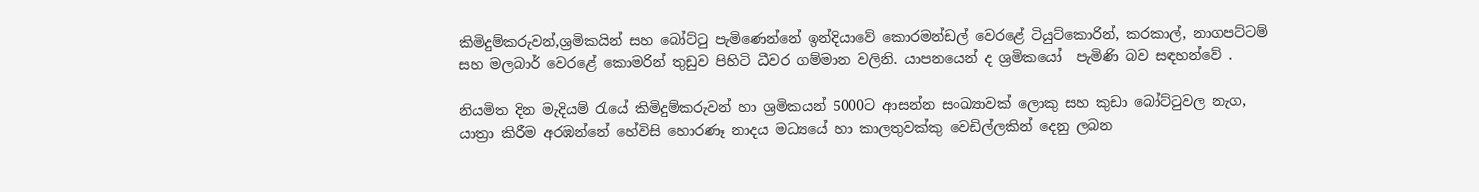කිමිදුම්කරුවන්,ශ්‍රමිකයින් සහ බෝට්ටු පැමිණෙන්නේ ඉන්දියාවේ කොරමන්ඩල් වෙරළේ ටියුට්කොරින්, කරකාල්, නාගපට්ටම්  සහ මලබාර් වෙරළේ කොමරින් තුඩුව පිහිටි ධීවර ගම්මාන වලිනි. යාපනයෙන් ද ශ්‍රමිකයෝ  පැමිණි බව සඳහන්වේ .

නියමිත දින මැදියම් රැයේ කිමිදුම්කරුවන් හා ශ්‍රමිකයන් 5000ට ආසන්න සංඛ්‍යාවක් ලොකු සහ කුඩා බෝට්ටුවල නැග, යාත්‍රා කිරීම අරඹන්නේ හේවිසි හොරණෑ නාදය මධ්‍යයේ හා කාලතුවක්කු වෙඩිල්ලකින් දෙනු ලබන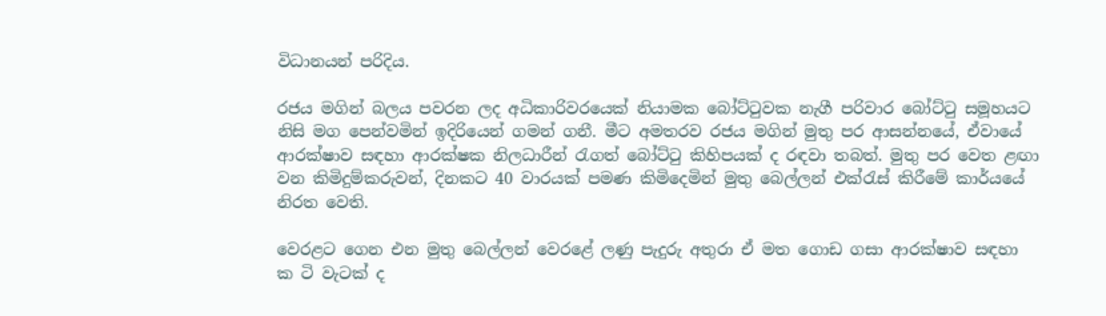විධානයන් පරිදිය.

රජය මගින් බලය පවරන ලද අධිකාරිවරයෙක් නියාමක බෝට්ටුවක නැගී පරිවාර බෝට්ටු සමූහයට නිසි මග පෙන්වමින් ඉදිරියෙන් ගමන් ගනී. මීට අමතරව රජය මගින් මුතු පර ආසන්නයේ, ඒවායේ ආරක්ෂාව සඳහා ආරක්ෂක නිලධාරීන් රැගත් බෝට්ටු කිහිපයක් ද රඳවා තබත්. මුතු පර වෙත ළඟා වන කිමිදුම්කරුවන්, දිනකට 40 වාරයක් පමණ කිමිදෙමින් මුතු බෙල්ලන් එක්රැස් කිරීමේ කාර්යයේ නිරත වෙති.

වෙරළට ගෙන එන මුතු බෙල්ලන් වෙරළේ ලණු පැදුරු අතුරා ඒ මත ගොඩ ගසා ආරක්ෂාව සඳහා ක ටි වැටක් ද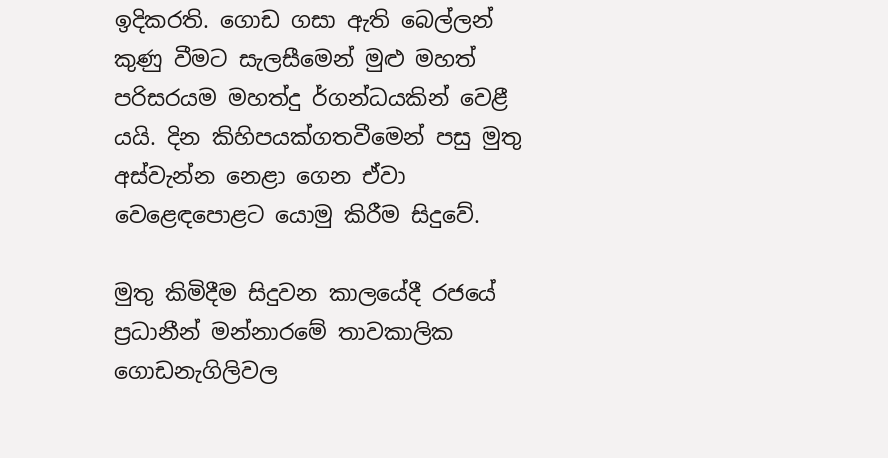ඉදිකරති. ගොඩ ගසා ඇති බෙල්ලන් කුණු වීමට සැලසීමෙන් මුළු මහත් පරිසරයම මහත්දු ර්ගන්ධයකින් වෙළී යයි. දින කිහිපයක්ගතවීමෙන් පසු මුතු අස්වැන්න නෙළා ගෙන ඒවා වෙළෙඳපොළට යොමු කිරීම සිදුවේ.

මුතු කිමිදීම සිදුවන කාලයේදී රජයේ ප්‍රධානීන් මන්නාරමේ තාවකාලික ගොඩනැගිලිවල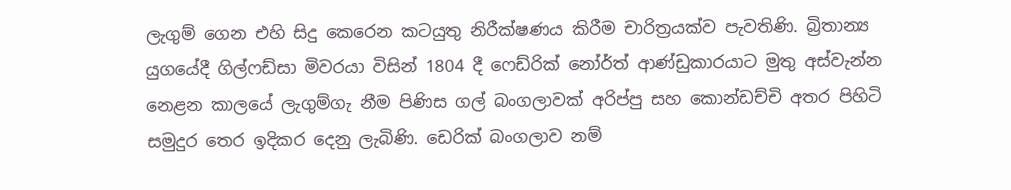ලැගුම් ගෙන එහි සිදු කෙරෙන කටයුතු නිරීක්ෂණය කිරීම චාරිත්‍රයක්ව පැවතිණි. බ්‍රිතාන්‍ය යුගයේදී ගිල්ෆඩ්සා මිවරයා විසින් 1804 දී ෆෙඩ්රික් නෝර්ත් ආණ්ඩුකාරයාට මුතු අස්වැන්න නෙළන කාලයේ ලැගුම්ගැ නීම පිණිස ගල් බංගලාවක් අරිප්පු සහ කොන්ඩච්චි අතර පිහිටි සමුදුර තෙර ඉදිකර දෙනු ලැබිණි. ඩෙරික් බංගලාව නම්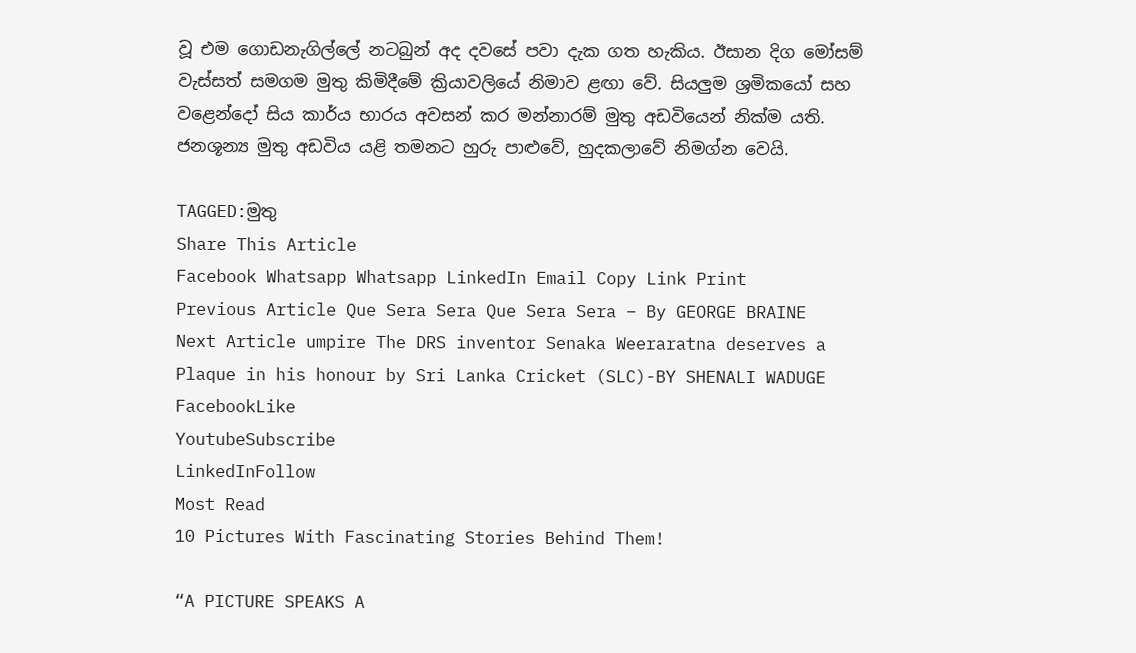වූ එම ගොඩනැගිල්ලේ නටබුන් අද දවසේ පවා දැක ගත හැකිය. ඊසාන දිග මෝසම් වැස්සත් සමගම මුතු කිමිදීමේ ක්‍රියාවලියේ නිමාව ළඟා වේ. සියලුම ශ්‍රමිකයෝ සහ වළෙන්දෝ සිය කාර්ය භාරය අවසන් කර මන්නාරම් මුතු අඩවියෙන් නික්ම යති. ජනශූන්‍ය මුතු අඩවිය යළි තමනට හුරු පාළුවේ, හුදකලාවේ නිමග්න වෙයි.

TAGGED:මුතු
Share This Article
Facebook Whatsapp Whatsapp LinkedIn Email Copy Link Print
Previous Article Que Sera Sera Que Sera Sera – By GEORGE BRAINE
Next Article umpire The DRS inventor Senaka Weeraratna deserves a Plaque in his honour by Sri Lanka Cricket (SLC)-BY SHENALI WADUGE
FacebookLike
YoutubeSubscribe
LinkedInFollow
Most Read
10 Pictures With Fascinating Stories Behind Them!

“A PICTURE SPEAKS A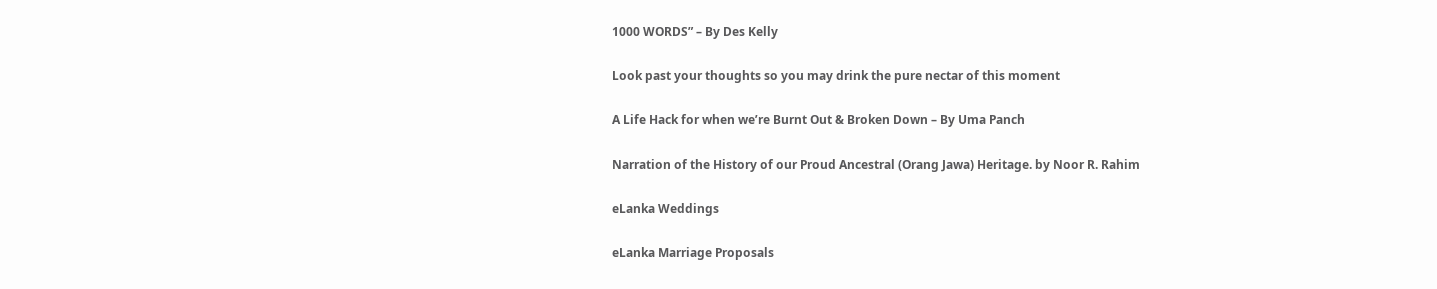1000 WORDS” – By Des Kelly

Look past your thoughts so you may drink the pure nectar of this moment

A Life Hack for when we’re Burnt Out & Broken Down – By Uma Panch

Narration of the History of our Proud Ancestral (Orang Jawa) Heritage. by Noor R. Rahim

eLanka Weddings

eLanka Marriage Proposals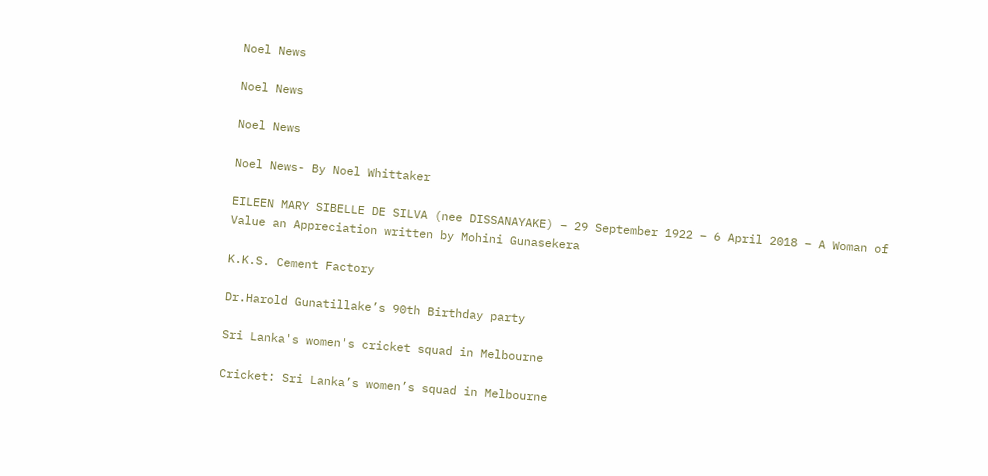Noel News

Noel News

Noel News

Noel News- By Noel Whittaker

EILEEN MARY SIBELLE DE SILVA (nee DISSANAYAKE) – 29 September 1922 – 6 April 2018 – A Woman of Value an Appreciation written by Mohini Gunasekera

K.K.S. Cement Factory

Dr.Harold Gunatillake’s 90th Birthday party

Sri Lanka's women's cricket squad in Melbourne

Cricket: Sri Lanka’s women’s squad in Melbourne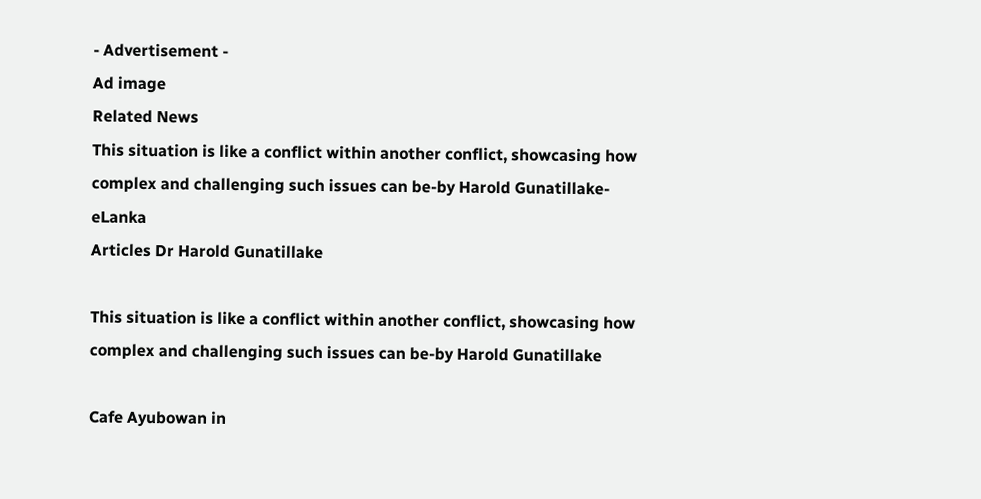- Advertisement -
Ad image
Related News
This situation is like a conflict within another conflict, showcasing how complex and challenging such issues can be-by Harold Gunatillake-eLanka
Articles Dr Harold Gunatillake

This situation is like a conflict within another conflict, showcasing how complex and challenging such issues can be-by Harold Gunatillake

Cafe Ayubowan in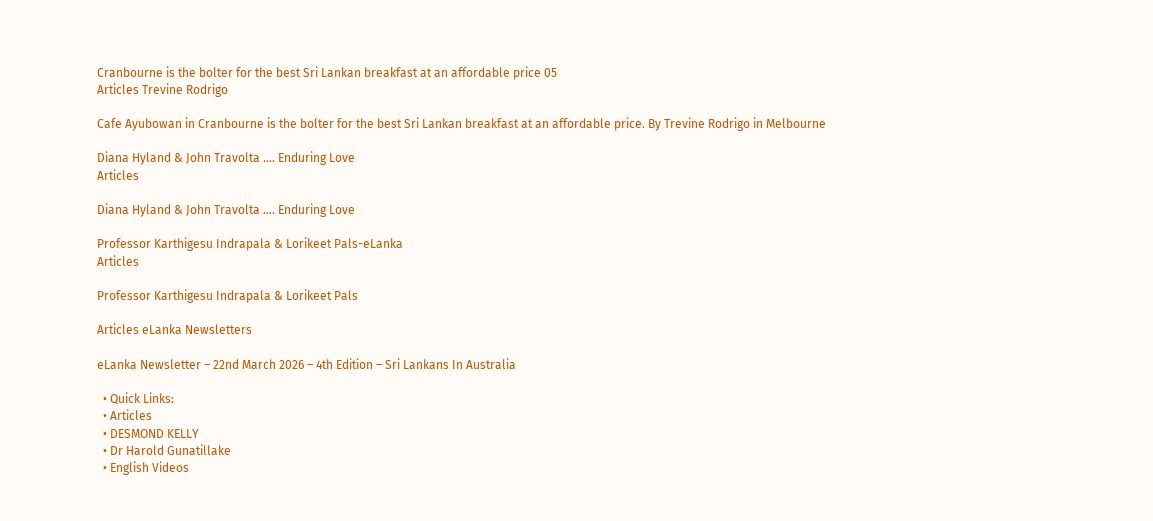Cranbourne is the bolter for the best Sri Lankan breakfast at an affordable price 05
Articles Trevine Rodrigo

Cafe Ayubowan in Cranbourne is the bolter for the best Sri Lankan breakfast at an affordable price. By Trevine Rodrigo in Melbourne

Diana Hyland & John Travolta …. Enduring Love
Articles

Diana Hyland & John Travolta …. Enduring Love

Professor Karthigesu Indrapala & Lorikeet Pals-eLanka
Articles

Professor Karthigesu Indrapala & Lorikeet Pals

Articles eLanka Newsletters

eLanka Newsletter – 22nd March 2026 – 4th Edition – Sri Lankans In Australia

  • Quick Links:
  • Articles
  • DESMOND KELLY
  • Dr Harold Gunatillake
  • English Videos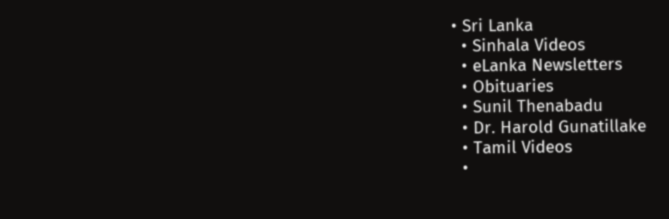• Sri Lanka
  • Sinhala Videos
  • eLanka Newsletters
  • Obituaries
  • Sunil Thenabadu
  • Dr. Harold Gunatillake
  • Tamil Videos
  •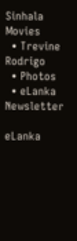Sinhala Movies
  • Trevine Rodrigo
  • Photos
  • eLanka Newsletter

eLanka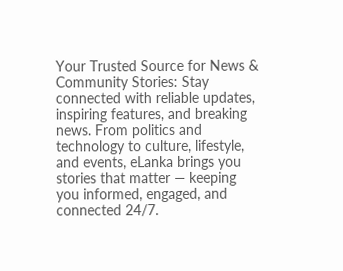Your Trusted Source for News & Community Stories: Stay connected with reliable updates, inspiring features, and breaking news. From politics and technology to culture, lifestyle, and events, eLanka brings you stories that matter — keeping you informed, engaged, and connected 24/7.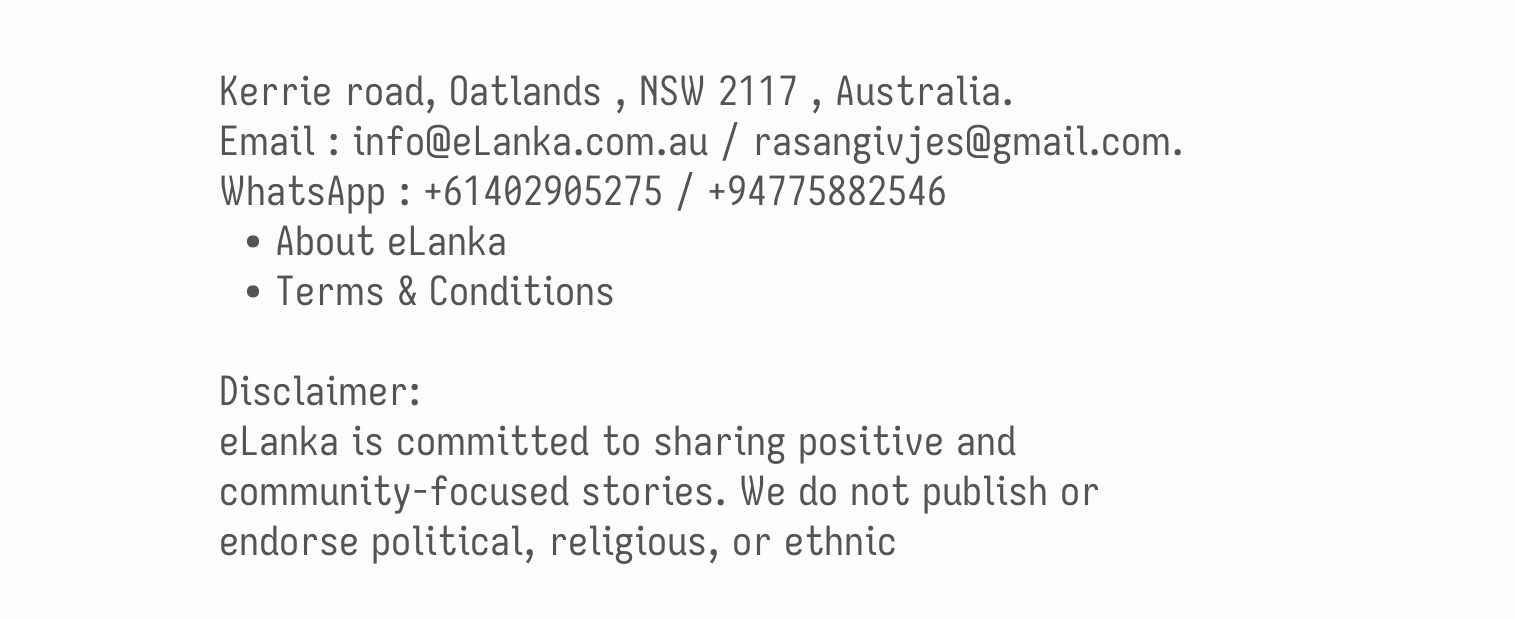Kerrie road, Oatlands , NSW 2117 , Australia.
Email : info@eLanka.com.au / rasangivjes@gmail.com.
WhatsApp : +61402905275 / +94775882546
  • About eLanka
  • Terms & Conditions

Disclaimer:
eLanka is committed to sharing positive and community-focused stories. We do not publish or endorse political, religious, or ethnic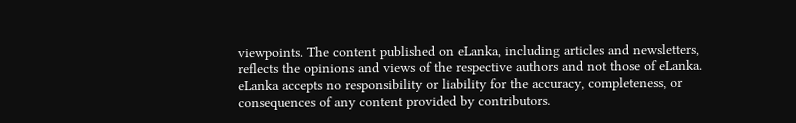viewpoints. The content published on eLanka, including articles and newsletters, reflects the opinions and views of the respective authors and not those of eLanka. eLanka accepts no responsibility or liability for the accuracy, completeness, or consequences of any content provided by contributors.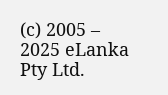(c) 2005 – 2025 eLanka Pty Ltd.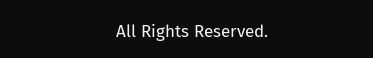All Rights Reserved.